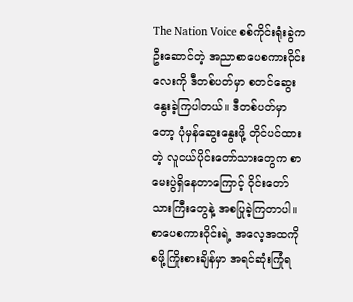The Nation Voice စစ်ကိုင်းရုံးခွဲက ဦးဆောင်တဲ့ အညာစာပေစကားဝိုင်းလေးကို ဒီတစ်ပတ်မှာ စတင်ဆွေးနွေးခဲ့ကြပါတယ်။ ဒီတစ်ပတ်မှာတော့ ပုံမှန်ဆွေးနွေးဖို့ တိုင်ပင်ထားတဲ့ လူငယ်ပိုင်းတော်သားတွေက စာမေးပွဲရှိနေတာကြောင့် ဝိုင်းတော်သားကြီးတွေနဲ့ အစပြုခဲ့ကြတာပါ။
စာပေစကားဝိုင်းရဲ့ အလေ့အထကို စဖို့ကြိုးစားချိန်မှာ အရင်ဆုံးကြုံရ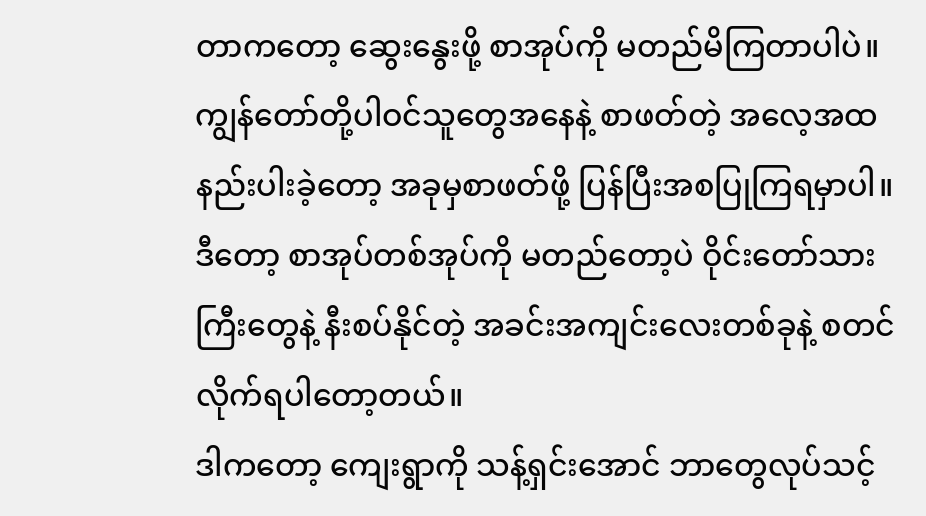တာကတော့ ဆွေးနွေးဖို့ စာအုပ်ကို မတည်မိကြတာပါပဲ။ ကျွန်တော်တို့ပါဝင်သူတွေအနေနဲ့ စာဖတ်တဲ့ အလေ့အထ နည်းပါးခဲ့တော့ အခုမှစာဖတ်ဖို့ ပြန်ပြီးအစပြုကြရမှာပါ။ ဒီတော့ စာအုပ်တစ်အုပ်ကို မတည်တော့ပဲ ဝိုင်းတော်သားကြီးတွေနဲ့ နီးစပ်နိုင်တဲ့ အခင်းအကျင်းလေးတစ်ခုနဲ့ စတင်လိုက်ရပါတော့တယ်။
ဒါကတော့ ကျေးရွာကို သန့်ရှင်းအောင် ဘာတွေလုပ်သင့်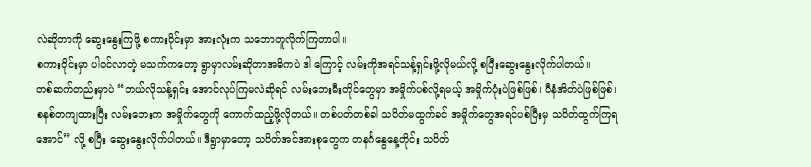လဲဆိုတာကို ဆွေးနွေးကြဖို့ စကားဝိုင်းမှာ အားလုံးက သဘောတူလိုက်ကြတာပါ။
စကားဝိုင်းမှာ ပါဝင်လာတဲ့ မသက်ကတော့ ရွာမှာလမ်းဆိုတာအဓိကပဲ ဒါ ကြောင့် လမ်းကိုအရင်သန့်ရှင်းဖို့လိုမယ်လို့ စပြီးဆွေးနွေးလိုက်ပါတယ်။
တစ်ဆက်တည်းမှာပဲ “ဘယ်လိုသန့်ရှင်း အောင်လုပ်ကြမလဲဆိုရင် လမ်းဘေးမီးတိုင်တွေမှာ အမှိုက်ပစ်လို့ရမယ့် အမှိုက်ပုံးပဲဖြစ်ဖြစ်၊ ပီနံအိတ်ပဲဖြစ်ဖြစ်၊ စနစ်တကျထားပြီး လမ်းဘေးက အမှိုက်တွေကို ကောက်ထည့်ဖို့လိုတယ်။ တစ်ပတ်တစ်ခါ သပိတ်မထွက်ခင် အမှိုက်တွေအရင်ပစ်ပြီးမှ သပိတ်ထွက်ကြရအောင်” လို့ စပြီး ဆွေးနွေးလိုက်ပါတယ်။ ဒီရွာမှာတော့ သပိတ်အင်အားစုတွေက တနင်္ဂနွေနေ့တိုင်း သပိတ်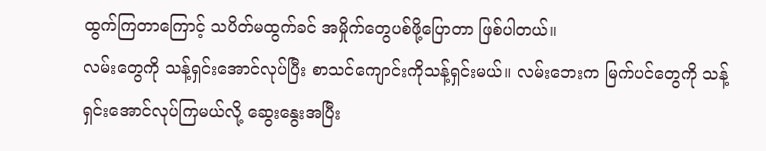ထွက်ကြတာကြောင့် သပိတ်မထွက်ခင် အမှိုက်တွေပစ်ဖို့ပြောတာ ဖြစ်ပါတယ်။
လမ်းတွေကို သန့်ရှင်းအောင်လုပ်ပြီး စာသင်ကျောင်းကိုသန့်ရှင်းမယ်။ လမ်းဘေးက မြက်ပင်တွေကို သန့်ရှင်းအောင်လုပ်ကြမယ်လို့ ဆွေးနွေးအပြီး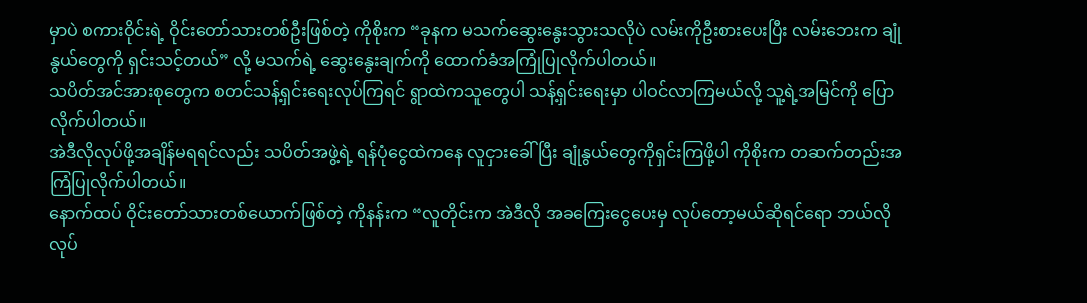မှာပဲ စကားဝိုင်းရဲ့ ဝိုင်းတော်သားတစ်ဦးဖြစ်တဲ့ ကိုစိုးက “ခုနက မသက်ဆွေးနွေးသွားသလိုပဲ လမ်းကိုဦးစားပေးပြီး လမ်းဘေးက ချုံနွယ်တွေကို ရှင်းသင့်တယ်” လို့ မသက်ရဲ့ ဆွေးနွေးချက်ကို ထောက်ခံအကြုံပြုလိုက်ပါတယ်။
သပိတ်အင်အားစုတွေက စတင်သန့်ရှင်းရေးလုပ်ကြရင် ရွာထဲကသူတွေပါ သန့်ရှင်းရေးမှာ ပါဝင်လာကြမယ်လို့ သူ့ရဲ့အမြင်ကို ပြောလိုက်ပါတယ်။
အဲဒီလိုလုပ်ဖို့အချိန်မရရင်လည်း သပိတ်အဖွဲ့ရဲ့ ရန်ပုံငွေထဲကနေ လူငှားခေါ် ပြီး ချုံနွယ်တွေကိုရှင်းကြဖို့ပါ ကိုစိုးက တဆက်တည်းအကြံပြုလိုက်ပါတယ်။
နောက်ထပ် ဝိုင်းတော်သားတစ်ယောက်ဖြစ်တဲ့ ကိုနန်းက “လူတိုင်းက အဲဒီလို အခကြေးငွေပေးမှ လုပ်တော့မယ်ဆိုရင်ရော ဘယ်လိုလုပ်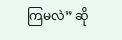ကြမလဲ” ဆို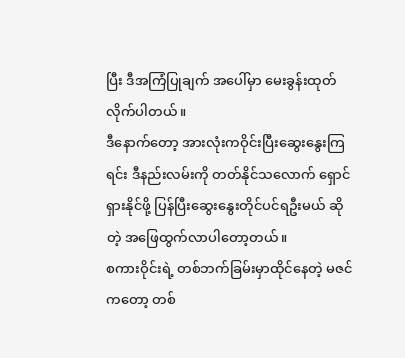ပြီး ဒီအကြံပြုချက် အပေါ်မှာ မေးခွန်းထုတ်လိုက်ပါတယ်။
ဒီနောက်တော့ အားလုံးကဝိုင်းပြီးဆွေးနွေးကြရင်း ဒီနည်းလမ်းကို တတ်နိုင်သလောက် ရှောင်ရှားနိုင်ဖို့ ပြန်ပြီးဆွေးနွေးတိုင်ပင်ရဦးမယ် ဆိုတဲ့ အဖြေထွက်လာပါတော့တယ်။
စကားဝိုင်းရဲ့ တစ်ဘက်ခြမ်းမှာထိုင်နေတဲ့ မဇင်ကတော့ တစ်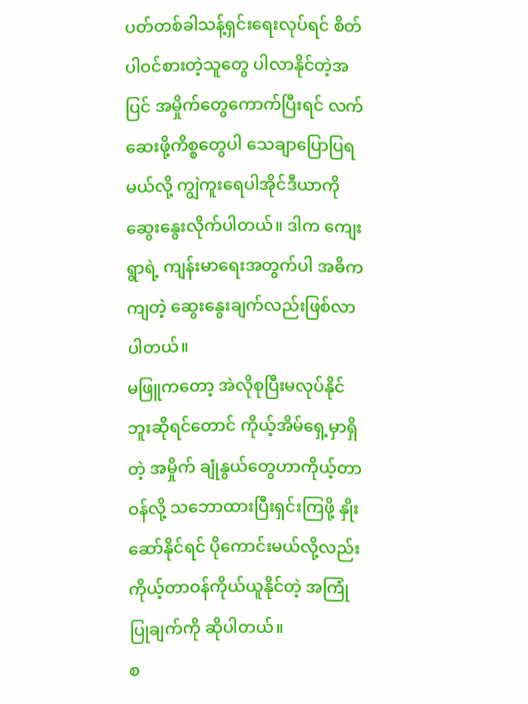ပတ်တစ်ခါသန့်ရှင်းရေးလုပ်ရင် စိတ်ပါဝင်စားတဲ့သူတွေ ပါလာနိုင်တဲ့အပြင် အမှိုက်တွေကောက်ပြီးရင် လက်ဆေးဖို့ကိစ္စတွေပါ သေချာပြောပြရမယ်လို့ ကျွဲကူးရေပါအိုင်ဒီယာကို ဆွေးနွေးလိုက်ပါတယ်။ ဒါက ကျေးရွာရဲ့ ကျန်းမာရေးအတွက်ပါ အဓိကကျတဲ့ ဆွေးနွေးချက်လည်းဖြစ်လာပါတယ်။
မဖြူကတော့ အဲလိုစုပြီးမလုပ်နိုင်ဘူးဆိုရင်တောင် ကိုယ့်အိမ်ရှေ့မှာရှိတဲ့ အမှိုက် ချုံနွယ်တွေဟာကိုယ့်တာဝန်လို့ သဘောထားပြီးရှင်းကြဖို့ နှိုးဆော်နိုင်ရင် ပိုကောင်းမယ်လို့လည်း ကိုယ့်တာဝန်ကိုယ်ယူနိုင်တဲ့ အကြုံပြုချက်ကို ဆိုပါတယ်။
စ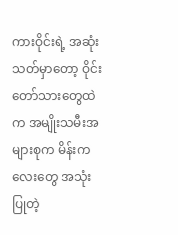ကားဝိုင်းရဲ့ အဆုံးသတ်မှာတော့ ဝိုင်းတော်သားတွေထဲက အမျိုးသမီးအများစုက မိန်းကလေးတွေ အသုံးပြုတဲ့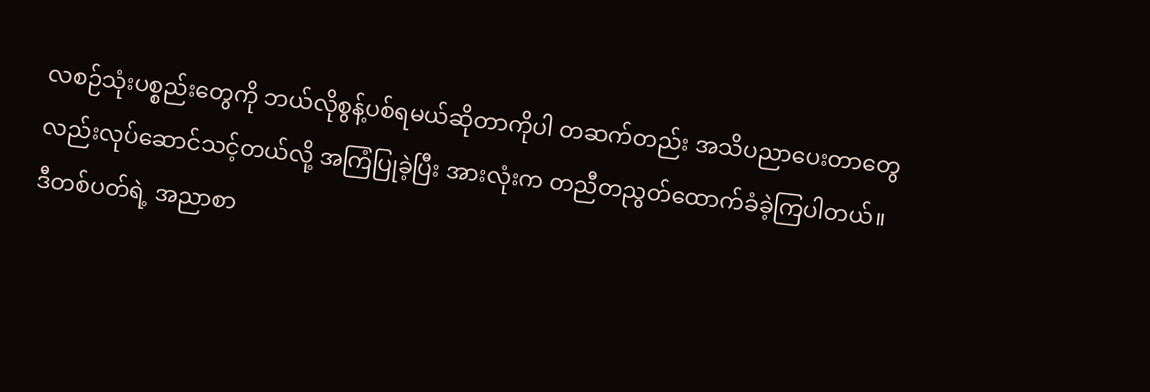လစဉ်သုံးပစ္စည်းတွေကို ဘယ်လိုစွန့်ပစ်ရမယ်ဆိုတာကိုပါ တဆက်တည်း အသိပညာပေးတာတွေလည်းလုပ်ဆောင်သင့်တယ်လို့ အကြံပြုခဲ့ပြီး အားလုံးက တညီတညွတ်ထောက်ခံခဲ့ကြပါတယ်။
ဒီတစ်ပတ်ရဲ့ အညာစာ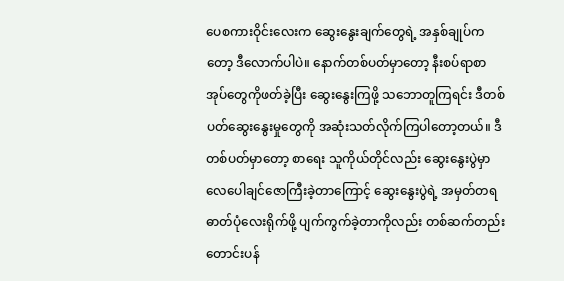ပေစကားဝိုင်းလေးက ဆွေးနွေးချက်တွေရဲ့ အနှစ်ချုပ်ကတော့ ဒီလောက်ပါပဲ။ နောက်တစ်ပတ်မှာတော့ နီးစပ်ရာစာအုပ်တွေကိုဖတ်ခဲ့ပြီး ဆွေးနွေးကြဖို့ သဘောတူကြရင်း ဒီတစ် ပတ်ဆွေးနွေးမှုတွေကို အဆုံးသတ်လိုက်ကြပါတော့တယ်။ ဒီတစ်ပတ်မှာတော့ စာရေး သူကိုယ်တိုင်လည်း ဆွေးနွေးပွဲမှာ လေပေါချင်ဇောကြီးခဲ့တာကြောင့် ဆွေးနွေးပွဲရဲ့ အမှတ်တရဓာတ်ပုံလေးရိုက်ဖို့ ပျက်ကွက်ခဲ့တာကိုလည်း တစ်ဆက်တည်းတောင်းပန်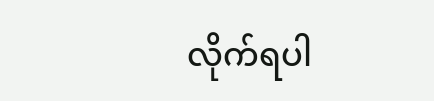လိုက်ရပါ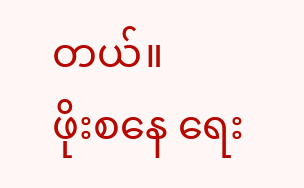တယ်။
ဖိုးစနေ ရေး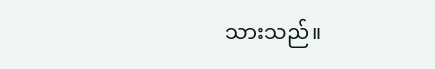သားသည်။